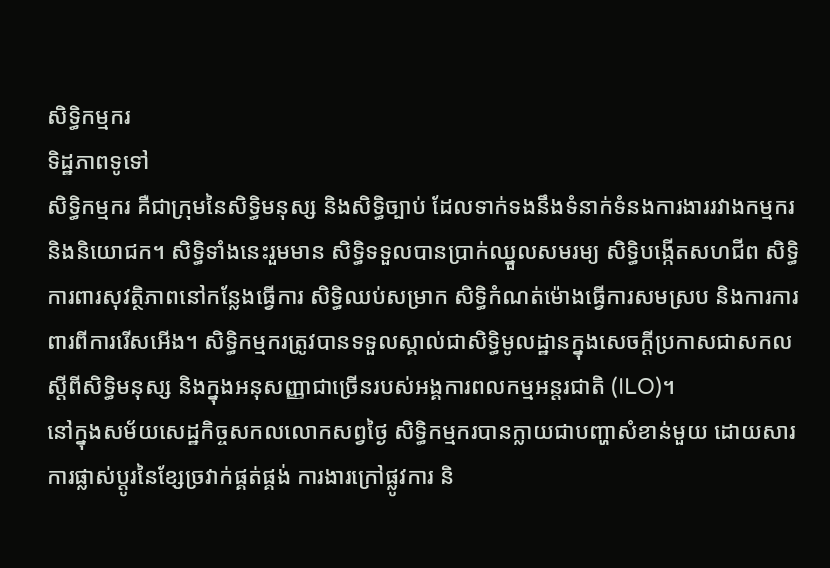សិទ្ធិកម្មករ
ទិដ្ឋភាពទូទៅ
សិទ្ធិកម្មករ គឺជាក្រុមនៃសិទ្ធិមនុស្ស និងសិទ្ធិច្បាប់ ដែលទាក់ទងនឹងទំនាក់ទំនងការងាររវាងកម្មករ និងនិយោជក។ សិទ្ធិទាំងនេះរួមមាន សិទ្ធិទទួលបានប្រាក់ឈ្នួលសមរម្យ សិទ្ធិបង្កើតសហជីព សិទ្ធិការពារសុវត្ថិភាពនៅកន្លែងធ្វើការ សិទ្ធិឈប់សម្រាក សិទ្ធិកំណត់ម៉ោងធ្វើការសមស្រប និងការការពារពីការរើសអើង។ សិទ្ធិកម្មករត្រូវបានទទួលស្គាល់ជាសិទ្ធិមូលដ្ឋានក្នុងសេចក្តីប្រកាសជាសកលស្តីពីសិទ្ធិមនុស្ស និងក្នុងអនុសញ្ញាជាច្រើនរបស់អង្គការពលកម្មអន្តរជាតិ (ILO)។
នៅក្នុងសម័យសេដ្ឋកិច្ចសកលលោកសព្វថ្ងៃ សិទ្ធិកម្មករបានក្លាយជាបញ្ហាសំខាន់មួយ ដោយសារការផ្លាស់ប្តូរនៃខ្សែច្រវាក់ផ្គត់ផ្គង់ ការងារក្រៅផ្លូវការ និ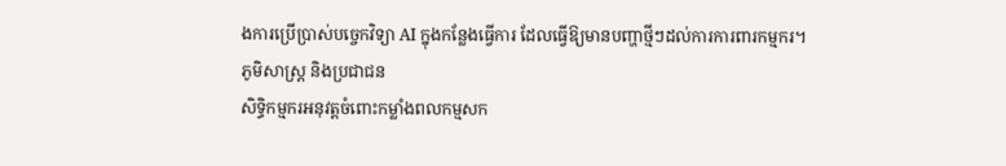ងការប្រើប្រាស់បច្ចេកវិទ្យា AI ក្នុងកន្លែងធ្វើការ ដែលធ្វើឱ្យមានបញ្ហាថ្មីៗដល់ការការពារកម្មករ។
ភូមិសាស្ត្រ និងប្រជាជន
សិទ្ធិកម្មករអនុវត្តចំពោះកម្លាំងពលកម្មសក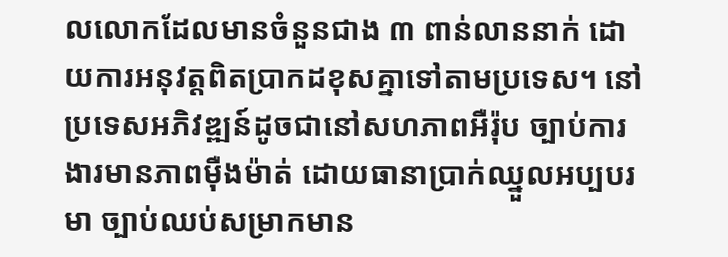លលោកដែលមានចំនួនជាង ៣ ពាន់លាននាក់ ដោយការអនុវត្តពិតប្រាកដខុសគ្នាទៅតាមប្រទេស។ នៅប្រទេសអភិវឌ្ឍន៍ដូចជានៅសហភាពអឺរ៉ុប ច្បាប់ការងារមានភាពម៉ឺងម៉ាត់ ដោយធានាប្រាក់ឈ្នួលអប្បបរមា ច្បាប់ឈប់សម្រាកមាន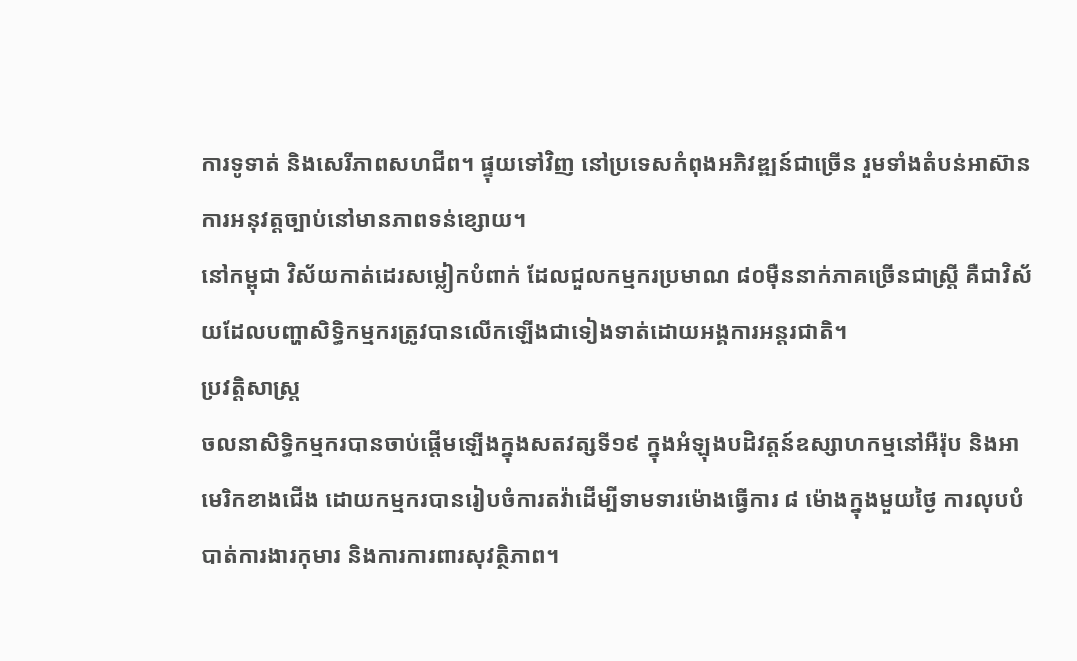ការទូទាត់ និងសេរីភាពសហជីព។ ផ្ទុយទៅវិញ នៅប្រទេសកំពុងអភិវឌ្ឍន៍ជាច្រើន រួមទាំងតំបន់អាស៊ាន ការអនុវត្តច្បាប់នៅមានភាពទន់ខ្សោយ។
នៅកម្ពុជា វិស័យកាត់ដេរសម្លៀកបំពាក់ ដែលជួលកម្មករប្រមាណ ៨០ម៉ឺននាក់ភាគច្រើនជាស្ត្រី គឺជាវិស័យដែលបញ្ហាសិទ្ធិកម្មករត្រូវបានលើកឡើងជាទៀងទាត់ដោយអង្គការអន្តរជាតិ។
ប្រវត្តិសាស្ត្រ
ចលនាសិទ្ធិកម្មករបានចាប់ផ្តើមឡើងក្នុងសតវត្សទី១៩ ក្នុងអំឡុងបដិវត្តន៍ឧស្សាហកម្មនៅអឺរ៉ុប និងអាមេរិកខាងជើង ដោយកម្មករបានរៀបចំការតវ៉ាដើម្បីទាមទារម៉ោងធ្វើការ ៨ ម៉ោងក្នុងមួយថ្ងៃ ការលុបបំបាត់ការងារកុមារ និងការការពារសុវត្ថិភាព។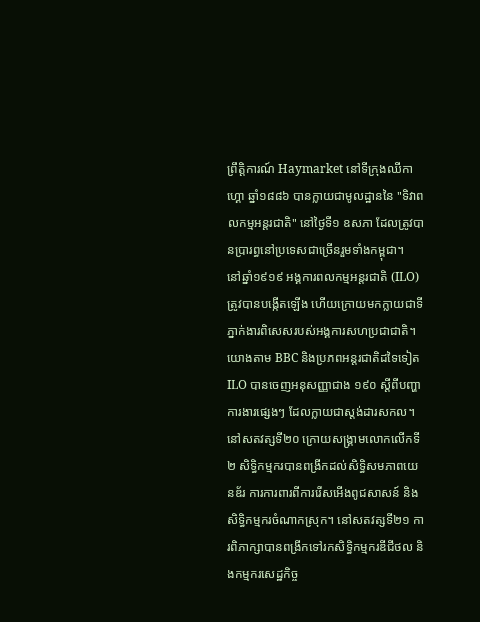ព្រឹត្តិការណ៍ Haymarket នៅទីក្រុងឈីកាហ្គោ ឆ្នាំ១៨៨៦ បានក្លាយជាមូលដ្ឋាននៃ "ទិវាពលកម្មអន្តរជាតិ" នៅថ្ងៃទី១ ឧសភា ដែលត្រូវបានប្រារព្ធនៅប្រទេសជាច្រើនរួមទាំងកម្ពុជា។
នៅឆ្នាំ១៩១៩ អង្គការពលកម្មអន្តរជាតិ (ILO) ត្រូវបានបង្កើតឡើង ហើយក្រោយមកក្លាយជាទីភ្នាក់ងារពិសេសរបស់អង្គការសហប្រជាជាតិ។ យោងតាម BBC និងប្រភពអន្តរជាតិដទៃទៀត ILO បានចេញអនុសញ្ញាជាង ១៩០ ស្តីពីបញ្ហាការងារផ្សេងៗ ដែលក្លាយជាស្តង់ដារសកល។
នៅសតវត្សទី២០ ក្រោយសង្គ្រាមលោកលើកទី២ សិទ្ធិកម្មករបានពង្រីកដល់សិទ្ធិសមភាពយេនឌ័រ ការការពារពីការរើសអើងពូជសាសន៍ និងសិទ្ធិកម្មករចំណាកស្រុក។ នៅសតវត្សទី២១ ការពិភាក្សាបានពង្រីកទៅរកសិទ្ធិកម្មករឌីជីថល និងកម្មករសេដ្ឋកិច្ច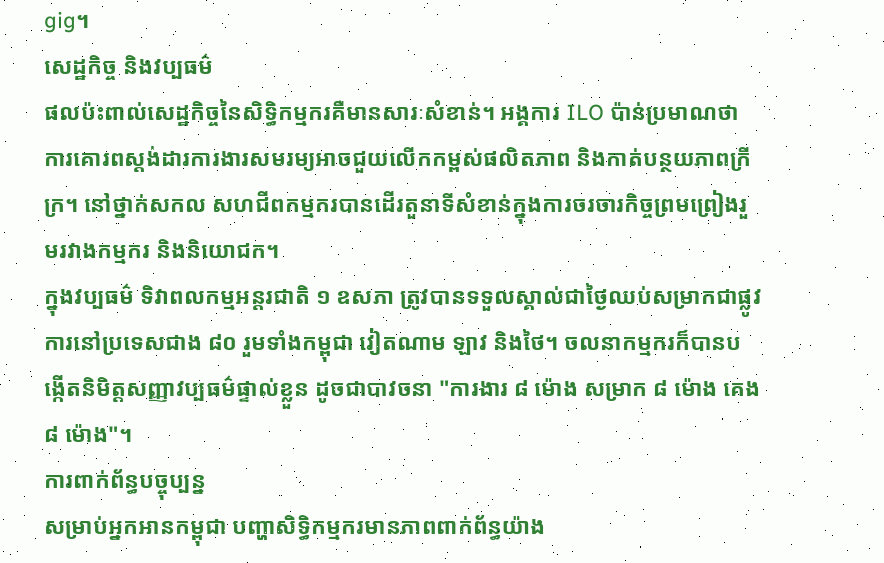gig។
សេដ្ឋកិច្ច និងវប្បធម៌
ផលប៉ះពាល់សេដ្ឋកិច្ចនៃសិទ្ធិកម្មករគឺមានសារៈសំខាន់។ អង្គការ ILO ប៉ាន់ប្រមាណថា ការគោរពស្តង់ដារការងារសមរម្យអាចជួយលើកកម្ពស់ផលិតភាព និងកាត់បន្ថយភាពក្រីក្រ។ នៅថ្នាក់សកល សហជីពកម្មករបានដើរតួនាទីសំខាន់ក្នុងការចរចារកិច្ចព្រមព្រៀងរួមរវាងកម្មករ និងនិយោជក។
ក្នុងវប្បធម៌ ទិវាពលកម្មអន្តរជាតិ ១ ឧសភា ត្រូវបានទទួលស្គាល់ជាថ្ងៃឈប់សម្រាកជាផ្លូវការនៅប្រទេសជាង ៨០ រួមទាំងកម្ពុជា វៀតណាម ឡាវ និងថៃ។ ចលនាកម្មករក៏បានបង្កើតនិមិត្តសញ្ញាវប្បធម៌ផ្ទាល់ខ្លួន ដូចជាបាវចនា "ការងារ ៨ ម៉ោង សម្រាក ៨ ម៉ោង គេង ៨ ម៉ោង"។
ការពាក់ព័ន្ធបច្ចុប្បន្ន
សម្រាប់អ្នកអានកម្ពុជា បញ្ហាសិទ្ធិកម្មករមានភាពពាក់ព័ន្ធយ៉ាង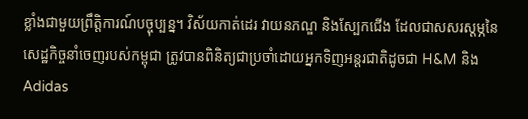ខ្លាំងជាមួយព្រឹត្តិការណ៍បច្ចុប្បន្ន។ វិស័យកាត់ដេរ វាយនភណ្ឌ និងស្បែកជើង ដែលជាសសរស្តម្ភនៃសេដ្ឋកិច្ចនាំចេញរបស់កម្ពុជា ត្រូវបានពិនិត្យជាប្រចាំដោយអ្នកទិញអន្តរជាតិដូចជា H&M និង Adidas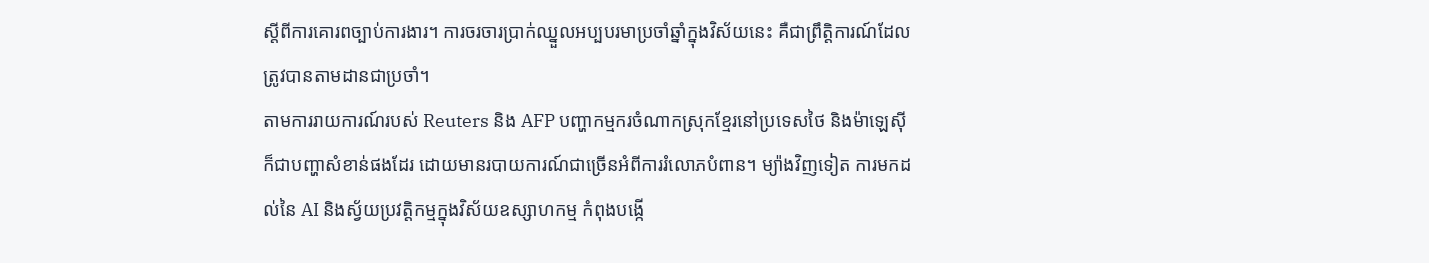ស្តីពីការគោរពច្បាប់ការងារ។ ការចរចារប្រាក់ឈ្នួលអប្បបរមាប្រចាំឆ្នាំក្នុងវិស័យនេះ គឺជាព្រឹត្តិការណ៍ដែលត្រូវបានតាមដានជាប្រចាំ។
តាមការរាយការណ៍របស់ Reuters និង AFP បញ្ហាកម្មករចំណាកស្រុកខ្មែរនៅប្រទេសថៃ និងម៉ាឡេស៊ី ក៏ជាបញ្ហាសំខាន់ផងដែរ ដោយមានរបាយការណ៍ជាច្រើនអំពីការរំលោភបំពាន។ ម្យ៉ាងវិញទៀត ការមកដល់នៃ AI និងស្វ័យប្រវត្តិកម្មក្នុងវិស័យឧស្សាហកម្ម កំពុងបង្កើ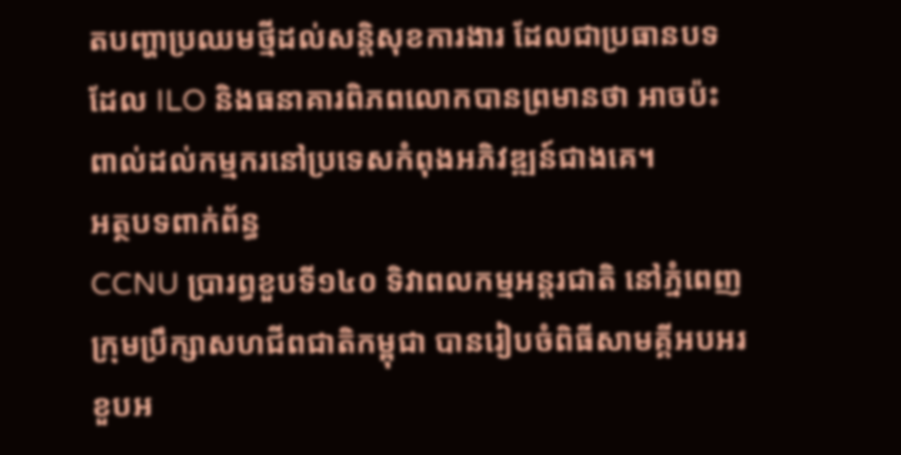តបញ្ហាប្រឈមថ្មីដល់សន្តិសុខការងារ ដែលជាប្រធានបទដែល ILO និងធនាគារពិភពលោកបានព្រមានថា អាចប៉ះពាល់ដល់កម្មករនៅប្រទេសកំពុងអភិវឌ្ឍន៍ជាងគេ។
អត្ថបទពាក់ព័ន្ធ
CCNU ប្រារព្ធខួបទី១៤០ ទិវាពលកម្មអន្តរជាតិ នៅភ្នំពេញ
ក្រុមប្រឹក្សាសហជីពជាតិកម្ពុជា បានរៀបចំពិធីសាមគ្គីអបអរខួបអ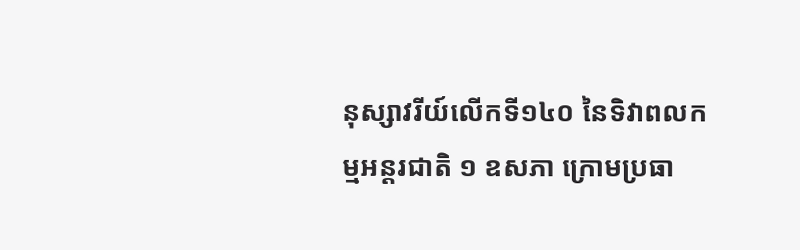នុស្សាវរីយ៍លើកទី១៤០ នៃទិវាពលកម្មអន្តរជាតិ ១ ឧសភា ក្រោមប្រធា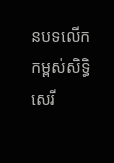នបទលើកកម្ពស់សិទ្ធិសេរី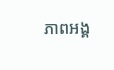ភាពអង្គ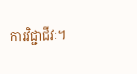ការវិជ្ជាជីវៈ។